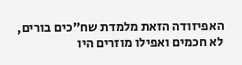האפיזודה הזאת מלמדת שח”כים בורים, לא חכמים ואפילו מוזרים היו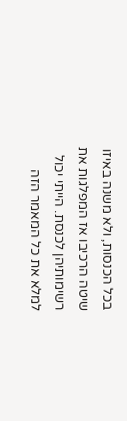בכל הכנסות, ולא משנה באיזו שיטה הרכיבו אז המפלגות את רשימותיהן לכנסת. הייתי יכול למלא את כל המאמר הזה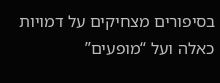בסיפורים מצחיקים על דמויות כאלה ועל “מופעים”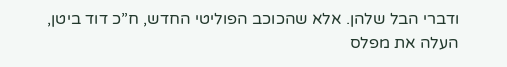ודברי הבל שלהן. אלא שהכוכב הפוליטי החדש, ח”כ דוד ביטן, העלה את מפלס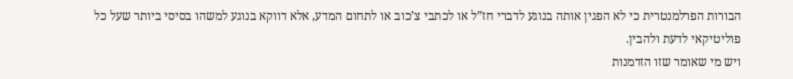הבורות הפרלמנטרית כי לא הפגין אותה בנוגע לדברי חז”ל או לכתבי צ’כוב או לתחום המדע, אלא דווקא בנוגע למשהו בסיסי ביותר שעל כל פוליטיקאי לדעת ולהבין.
ויש מי שאומר שזו הזדמנות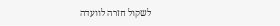לשקול חזרה לוועדה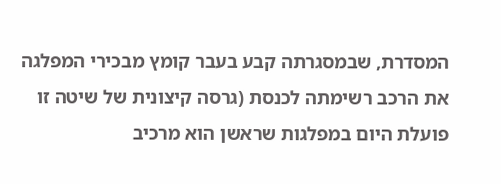המסדרת, שבמסגרתה קבע בעבר קומץ מבכירי המפלגה את הרכב רשימתה לכנסת (גרסה קיצונית של שיטה זו פועלת היום במפלגות שראשן הוא מרכיב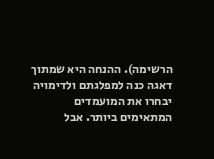הרשימה). ההנחה היא שמתוך דאגה כנה למפלגתם ולדימויה יבחרו את המועמדים המתאימים ביותר. אבל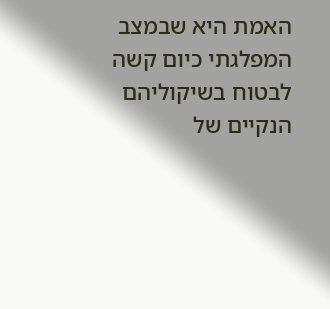האמת היא שבמצב המפלגתי כיום קשה לבטוח בשיקוליהם הנקיים של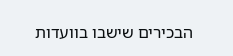הבכירים שישבו בוועדות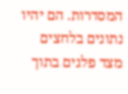המסדרות. הם יהיו נתונים בלחצים מצד פלגים בתוך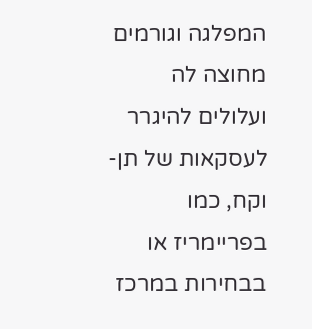המפלגה וגורמים מחוצה לה ועלולים להיגרר לעסקאות של תן-וקח, כמו בפריימריז או בבחירות במרכז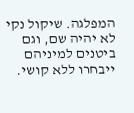המפלגה. שיקול נקי לא יהיה שם, וגם ביטנים למיניהם ייבחרו ללא קושי.